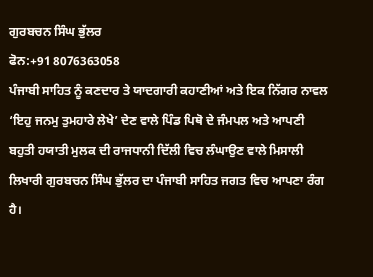ਗੁਰਬਚਨ ਸਿੰਘ ਭੁੱਲਰ
ਫੋਨ:+91 8076363058
ਪੰਜਾਬੀ ਸਾਹਿਤ ਨੂੰ ਕਣਦਾਰ ਤੇ ਯਾਦਗਾਰੀ ਕਹਾਣੀਆਂ ਅਤੇ ਇਕ ਨਿੱਗਰ ਨਾਵਲ ‘ਇਹੁ ਜਨਮੁ ਤੁਮਹਾਰੇ ਲੇਖੇ’ ਦੇਣ ਵਾਲੇ ਪਿੰਡ ਪਿਥੋ ਦੇ ਜੰਮਪਲ ਅਤੇ ਆਪਣੀ ਬਹੁਤੀ ਹਯਾਤੀ ਮੁਲਕ ਦੀ ਰਾਜਧਾਨੀ ਦਿੱਲੀ ਵਿਚ ਲੰਘਾਉਣ ਵਾਲੇ ਮਿਸਾਲੀ ਲਿਖਾਰੀ ਗੁਰਬਚਨ ਸਿੰਘ ਭੁੱਲਰ ਦਾ ਪੰਜਾਬੀ ਸਾਹਿਤ ਜਗਤ ਵਿਚ ਆਪਣਾ ਰੰਗ ਹੈ।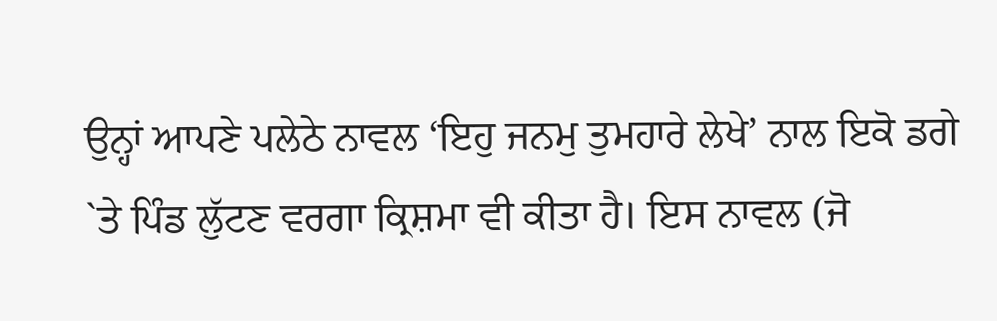ਉਨ੍ਹਾਂ ਆਪਣੇ ਪਲੇਠੇ ਨਾਵਲ ‘ਇਹੁ ਜਨਮੁ ਤੁਮਹਾਰੇ ਲੇਖੇ’ ਨਾਲ ਇਕੋ ਡਗੇ `ਤੇ ਪਿੰਡ ਲੁੱਟਣ ਵਰਗਾ ਕ੍ਰਿਸ਼ਮਾ ਵੀ ਕੀਤਾ ਹੈ। ਇਸ ਨਾਵਲ (ਜੋ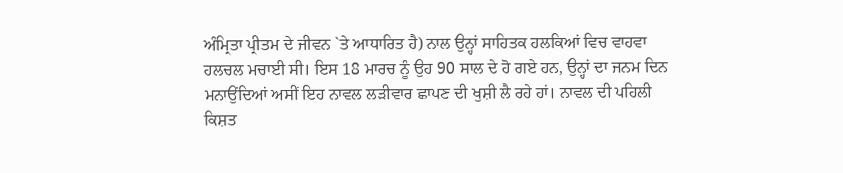ਅੰਮ੍ਰਿਤਾ ਪ੍ਰੀਤਮ ਦੇ ਜੀਵਨ `ਤੇ ਆਧਾਰਿਤ ਹੈ) ਨਾਲ ਉਨ੍ਹਾਂ ਸਾਹਿਤਕ ਹਲਕਿਆਂ ਵਿਚ ਵਾਹਵਾ ਹਲਚਲ ਮਚਾਈ ਸੀ। ਇਸ 18 ਮਾਰਚ ਨੂੰ ਉਹ 90 ਸਾਲ ਦੇ ਹੋ ਗਏ ਹਨ, ਉਨ੍ਹਾਂ ਦਾ ਜਨਮ ਦਿਨ ਮਨਾਉਂਦਿਆਂ ਅਸੀਂ ਇਹ ਨਾਵਲ ਲੜੀਵਾਰ ਛਾਪਣ ਦੀ ਖੁਸ਼ੀ ਲੈ ਰਹੇ ਹਾਂ। ਨਾਵਲ ਦੀ ਪਹਿਲੀ ਕਿਸ਼ਤ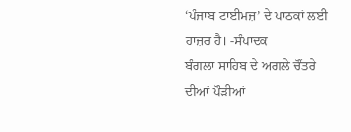‘ਪੰਜਾਬ ਟਾਈਮਜ਼’ ਦੇ ਪਾਠਕਾਂ ਲਈ ਹਾਜ਼ਰ ਹੈ। -ਸੰਪਾਦਕ
ਬੰਗਲਾ ਸਾਹਿਬ ਦੇ ਅਗਲੇ ਚੌਂਤਰੇ ਦੀਆਂ ਪੌੜੀਆਂ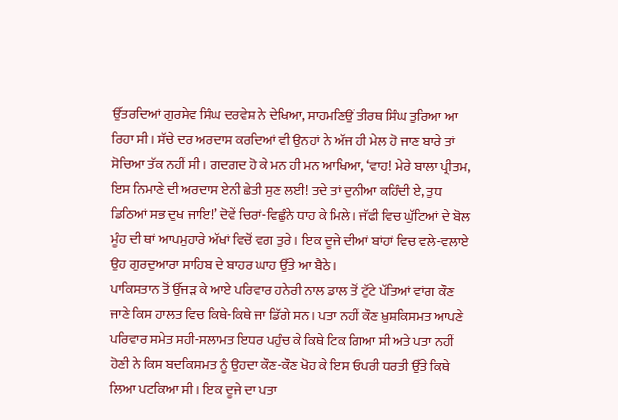ਉੱਤਰਦਿਆਂ ਗੁਰਸੇਵ ਸਿੰਘ ਦਰਵੇਸ਼ ਨੇ ਦੇਖਿਆ, ਸਾਹਮਣਿਉਂ ਤੀਰਥ ਸਿੰਘ ਤੁਰਿਆ ਆ ਰਿਹਾ ਸੀ। ਸੱਚੇ ਦਰ ਅਰਦਾਸ ਕਰਦਿਆਂ ਵੀ ਉਨਹਾਂ ਨੇ ਅੱਜ ਹੀ ਮੇਲ ਹੋ ਜਾਣ ਬਾਰੇ ਤਾਂ ਸੋਚਿਆ ਤੱਕ ਨਹੀਂ ਸੀ। ਗਦਗਦ ਹੋ ਕੇ ਮਨ ਹੀ ਮਨ ਆਖਿਆ, ‘ਵਾਹ! ਮੇਰੇ ਬਾਲਾ ਪ੍ਰੀਤਮ, ਇਸ ਨਿਮਾਣੇ ਦੀ ਅਰਦਾਸ ਏਨੀ ਛੇਤੀ ਸੁਣ ਲਈ! ਤਦੇ ਤਾਂ ਦੁਨੀਆ ਕਹਿੰਦੀ ਏ, ਤੁਧ ਡਿਠਿਆਂ ਸਭ ਦੁਖ ਜਾਇ!’ ਦੋਵੇਂ ਚਿਰਾਂ-ਵਿਛੁੰਨੇ ਧਾਹ ਕੇ ਮਿਲੇ। ਜੱਫੀ ਵਿਚ ਘੁੱਟਿਆਂ ਦੇ ਬੋਲ ਮੂੰਹ ਦੀ ਥਾਂ ਆਪਮੁਹਾਰੇ ਅੱਖਾਂ ਵਿਚੋਂ ਵਗ ਤੁਰੇ। ਇਕ ਦੂਜੇ ਦੀਆਂ ਬਾਂਹਾਂ ਵਿਚ ਵਲੇ-ਵਲਾਏ ਉਹ ਗੁਰਦੁਆਰਾ ਸਾਹਿਬ ਦੇ ਬਾਹਰ ਘਾਹ ਉੱਤੇ ਆ ਬੈਠੇ।
ਪਾਕਿਸਤਾਨ ਤੋਂ ਉੱਜੜ ਕੇ ਆਏ ਪਰਿਵਾਰ ਹਨੇਰੀ ਨਾਲ ਡਾਲ ਤੋਂ ਟੁੱਟੇ ਪੱਤਿਆਂ ਵਾਂਗ ਕੌਣ ਜਾਣੇ ਕਿਸ ਹਾਲਤ ਵਿਚ ਕਿਥੇ-ਕਿਥੇ ਜਾ ਡਿੱਗੇ ਸਨ। ਪਤਾ ਨਹੀਂ ਕੌਣ ਖ਼ੁਸ਼ਕਿਸਮਤ ਆਪਣੇ ਪਰਿਵਾਰ ਸਮੇਤ ਸਹੀ-ਸਲਾਮਤ ਇਧਰ ਪਹੁੰਚ ਕੇ ਕਿਥੇ ਟਿਕ ਗਿਆ ਸੀ ਅਤੇ ਪਤਾ ਨਹੀਂ ਹੋਣੀ ਨੇ ਕਿਸ ਬਦਕਿਸਮਤ ਨੂੰ ਉਹਦਾ ਕੌਣ-ਕੌਣ ਖੋਹ ਕੇ ਇਸ ਓਪਰੀ ਧਰਤੀ ਉੱਤੇ ਕਿਥੇ ਲਿਆ ਪਟਕਿਆ ਸੀ। ਇਕ ਦੂਜੇ ਦਾ ਪਤਾ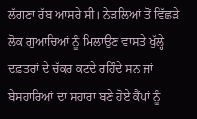ਲੱਗਣਾ ਰੱਬ ਆਸਰੇ ਸੀ। ਨੇੜਲਿਆਂ ਤੋਂ ਵਿੱਛੜੇ ਲੋਕ ਗੁਆਚਿਆਂ ਨੂੰ ਮਿਲਾਉਣ ਵਾਸਤੇ ਖੁੱਲ੍ਹੇ ਦਫ਼ਤਰਾਂ ਦੇ ਚੱਕਰ ਕਟਦੇ ਰਹਿੰਦੇ ਸਨ ਜਾਂ ਬੇਸਹਾਰਿਆਂ ਦਾ ਸਹਾਰਾ ਬਣੇ ਹੋਏ ਕੈਂਪਾਂ ਨੂੰ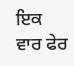ਇਕ ਵਾਰ ਫੇਰ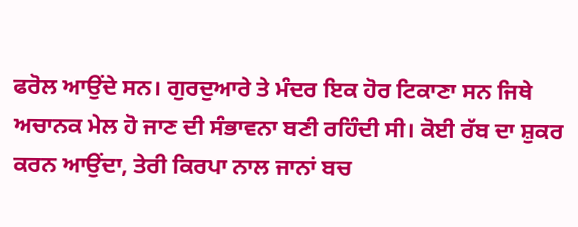ਫਰੋਲ ਆਉਂਦੇ ਸਨ। ਗੁਰਦੁਆਰੇ ਤੇ ਮੰਦਰ ਇਕ ਹੋਰ ਟਿਕਾਣਾ ਸਨ ਜਿਥੇ ਅਚਾਨਕ ਮੇਲ ਹੋ ਜਾਣ ਦੀ ਸੰਭਾਵਨਾ ਬਣੀ ਰਹਿੰਦੀ ਸੀ। ਕੋਈ ਰੱਬ ਦਾ ਸ਼ੁਕਰ ਕਰਨ ਆਉਂਦਾ, ਤੇਰੀ ਕਿਰਪਾ ਨਾਲ ਜਾਨਾਂ ਬਚ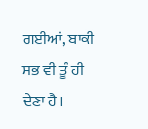ਗਈਆਂ, ਬਾਕੀ ਸਭ ਵੀ ਤੂੰ ਹੀ ਦੇਣਾ ਹੈ।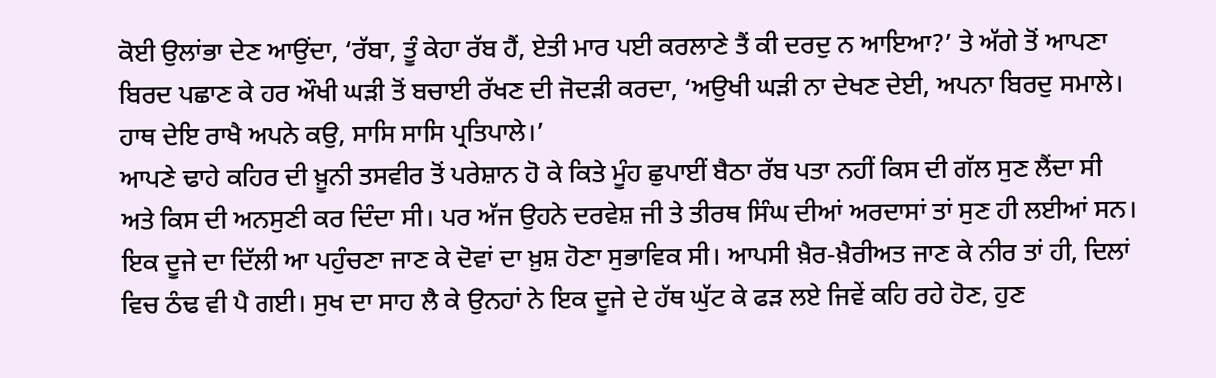ਕੋਈ ਉਲਾਂਭਾ ਦੇਣ ਆਉਂਦਾ, ‘ਰੱਬਾ, ਤੂੰ ਕੇਹਾ ਰੱਬ ਹੈਂ, ਏਤੀ ਮਾਰ ਪਈ ਕਰਲਾਣੇ ਤੈਂ ਕੀ ਦਰਦੁ ਨ ਆਇਆ?’ ਤੇ ਅੱਗੇ ਤੋਂ ਆਪਣਾ ਬਿਰਦ ਪਛਾਣ ਕੇ ਹਰ ਔਖੀ ਘੜੀ ਤੋਂ ਬਚਾਈ ਰੱਖਣ ਦੀ ਜੋਦੜੀ ਕਰਦਾ, ‘ਅਉਖੀ ਘੜੀ ਨਾ ਦੇਖਣ ਦੇਈ, ਅਪਨਾ ਬਿਰਦੁ ਸਮਾਲੇ। ਹਾਥ ਦੇਇ ਰਾਖੈ ਅਪਨੇ ਕਉ, ਸਾਸਿ ਸਾਸਿ ਪ੍ਰਤਿਪਾਲੇ।’
ਆਪਣੇ ਢਾਹੇ ਕਹਿਰ ਦੀ ਖ਼ੂਨੀ ਤਸਵੀਰ ਤੋਂ ਪਰੇਸ਼ਾਨ ਹੋ ਕੇ ਕਿਤੇ ਮੂੰਹ ਛੁਪਾਈਂ ਬੈਠਾ ਰੱਬ ਪਤਾ ਨਹੀਂ ਕਿਸ ਦੀ ਗੱਲ ਸੁਣ ਲੈਂਦਾ ਸੀ ਅਤੇ ਕਿਸ ਦੀ ਅਨਸੁਣੀ ਕਰ ਦਿੰਦਾ ਸੀ। ਪਰ ਅੱਜ ਉਹਨੇ ਦਰਵੇਸ਼ ਜੀ ਤੇ ਤੀਰਥ ਸਿੰਘ ਦੀਆਂ ਅਰਦਾਸਾਂ ਤਾਂ ਸੁਣ ਹੀ ਲਈਆਂ ਸਨ। ਇਕ ਦੂਜੇ ਦਾ ਦਿੱਲੀ ਆ ਪਹੁੰਚਣਾ ਜਾਣ ਕੇ ਦੋਵਾਂ ਦਾ ਖ਼ੁਸ਼ ਹੋਣਾ ਸੁਭਾਵਿਕ ਸੀ। ਆਪਸੀ ਖ਼ੈਰ-ਖ਼ੈਰੀਅਤ ਜਾਣ ਕੇ ਨੀਰ ਤਾਂ ਹੀ, ਦਿਲਾਂ ਵਿਚ ਠੰਢ ਵੀ ਪੈ ਗਈ। ਸੁਖ ਦਾ ਸਾਹ ਲੈ ਕੇ ਉਨਹਾਂ ਨੇ ਇਕ ਦੂਜੇ ਦੇ ਹੱਥ ਘੁੱਟ ਕੇ ਫੜ ਲਏ ਜਿਵੇਂ ਕਹਿ ਰਹੇ ਹੋਣ, ਹੁਣ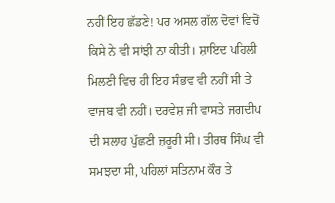ਨਹੀਂ ਇਹ ਛੱਡਣੇ! ਪਰ ਅਸਲ ਗੱਲ ਦੋਵਾਂ ਵਿਚੋਂ ਕਿਸੇ ਨੇ ਵੀ ਸਾਂਝੀ ਨਾ ਕੀਤੀ। ਸ਼ਾਇਦ ਪਹਿਲੀ ਮਿਲਣੀ ਵਿਚ ਹੀ ਇਹ ਸੰਭਵ ਵੀ ਨਹੀਂ ਸੀ ਤੇ ਵਾਜਬ ਵੀ ਨਹੀਂ। ਦਰਵੇਸ਼ ਜੀ ਵਾਸਤੇ ਜਗਦੀਪ ਦੀ ਸਲਾਹ ਪੁੱਛਣੀ ਜ਼ਰੂਰੀ ਸੀ। ਤੀਰਥ ਸਿੰਘ ਵੀ ਸਮਝਦਾ ਸੀ, ਪਹਿਲਾਂ ਸਤਿਨਾਮ ਕੌਰ ਤੇ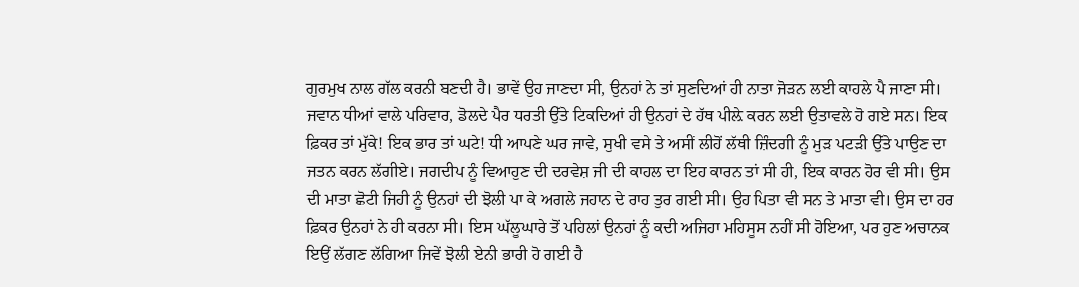ਗੁਰਮੁਖ ਨਾਲ ਗੱਲ ਕਰਨੀ ਬਣਦੀ ਹੈ। ਭਾਵੇਂ ਉਹ ਜਾਣਦਾ ਸੀ, ਉਨਹਾਂ ਨੇ ਤਾਂ ਸੁਣਦਿਆਂ ਹੀ ਨਾਤਾ ਜੋੜਨ ਲਈ ਕਾਹਲੇ ਪੈ ਜਾਣਾ ਸੀ।
ਜਵਾਨ ਧੀਆਂ ਵਾਲੇ ਪਰਿਵਾਰ, ਡੋਲਦੇ ਪੈਰ ਧਰਤੀ ਉੱਤੇ ਟਿਕਦਿਆਂ ਹੀ ਉਨਹਾਂ ਦੇ ਹੱਥ ਪੀਲ਼ੇ ਕਰਨ ਲਈ ਉਤਾਵਲੇ ਹੋ ਗਏ ਸਨ। ਇਕ ਫ਼ਿਕਰ ਤਾਂ ਮੁੱਕੇ! ਇਕ ਭਾਰ ਤਾਂ ਘਟੇ! ਧੀ ਆਪਣੇ ਘਰ ਜਾਵੇ, ਸੁਖੀ ਵਸੇ ਤੇ ਅਸੀਂ ਲੀਹੋਂ ਲੱਥੀ ਜ਼ਿੰਦਗੀ ਨੂੰ ਮੁੜ ਪਟੜੀ ਉੱਤੇ ਪਾਉਣ ਦਾ ਜਤਨ ਕਰਨ ਲੱਗੀਏ। ਜਗਦੀਪ ਨੂੰ ਵਿਆਹੁਣ ਦੀ ਦਰਵੇਸ਼ ਜੀ ਦੀ ਕਾਹਲ ਦਾ ਇਹ ਕਾਰਨ ਤਾਂ ਸੀ ਹੀ, ਇਕ ਕਾਰਨ ਹੋਰ ਵੀ ਸੀ। ਉਸ ਦੀ ਮਾਤਾ ਛੋਟੀ ਜਿਹੀ ਨੂੰ ਉਨਹਾਂ ਦੀ ਝੋਲੀ ਪਾ ਕੇ ਅਗਲੇ ਜਹਾਨ ਦੇ ਰਾਹ ਤੁਰ ਗਈ ਸੀ। ਉਹ ਪਿਤਾ ਵੀ ਸਨ ਤੇ ਮਾਤਾ ਵੀ। ਉਸ ਦਾ ਹਰ ਫ਼ਿਕਰ ਉਨਹਾਂ ਨੇ ਹੀ ਕਰਨਾ ਸੀ। ਇਸ ਘੱਲੂਘਾਰੇ ਤੋਂ ਪਹਿਲਾਂ ਉਨਹਾਂ ਨੂੰ ਕਦੀ ਅਜਿਹਾ ਮਹਿਸੂਸ ਨਹੀਂ ਸੀ ਹੋਇਆ, ਪਰ ਹੁਣ ਅਚਾਨਕ ਇਉਂ ਲੱਗਣ ਲੱਗਿਆ ਜਿਵੇਂ ਝੋਲੀ ਏਨੀ ਭਾਰੀ ਹੋ ਗਈ ਹੈ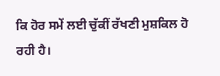ਕਿ ਹੋਰ ਸਮੇਂ ਲਈ ਚੁੱਕੀਂ ਰੱਖਣੀ ਮੁਸ਼ਕਿਲ ਹੋ ਰਹੀ ਹੈ।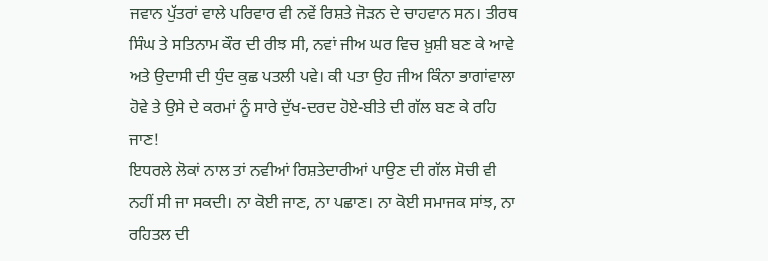ਜਵਾਨ ਪੁੱਤਰਾਂ ਵਾਲੇ ਪਰਿਵਾਰ ਵੀ ਨਵੇਂ ਰਿਸ਼ਤੇ ਜੋੜਨ ਦੇ ਚਾਹਵਾਨ ਸਨ। ਤੀਰਥ ਸਿੰਘ ਤੇ ਸਤਿਨਾਮ ਕੌਰ ਦੀ ਰੀਝ ਸੀ, ਨਵਾਂ ਜੀਅ ਘਰ ਵਿਚ ਖ਼ੁਸ਼ੀ ਬਣ ਕੇ ਆਵੇ ਅਤੇ ਉਦਾਸੀ ਦੀ ਧੁੰਦ ਕੁਛ ਪਤਲੀ ਪਵੇ। ਕੀ ਪਤਾ ਉਹ ਜੀਅ ਕਿੰਨਾ ਭਾਗਾਂਵਾਲਾ ਹੋਵੇ ਤੇ ਉਸੇ ਦੇ ਕਰਮਾਂ ਨੂੰ ਸਾਰੇ ਦੁੱਖ-ਦਰਦ ਹੋਏ-ਬੀਤੇ ਦੀ ਗੱਲ ਬਣ ਕੇ ਰਹਿ ਜਾਣ!
ਇਧਰਲੇ ਲੋਕਾਂ ਨਾਲ ਤਾਂ ਨਵੀਆਂ ਰਿਸ਼ਤੇਦਾਰੀਆਂ ਪਾਉਣ ਦੀ ਗੱਲ ਸੋਚੀ ਵੀ ਨਹੀਂ ਸੀ ਜਾ ਸਕਦੀ। ਨਾ ਕੋਈ ਜਾਣ, ਨਾ ਪਛਾਣ। ਨਾ ਕੋਈ ਸਮਾਜਕ ਸਾਂਝ, ਨਾ ਰਹਿਤਲ ਦੀ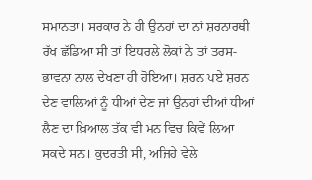ਸਮਾਨਤਾ। ਸਰਕਾਰ ਨੇ ਹੀ ਉਨਹਾਂ ਦਾ ਨਾਂ ਸ਼ਰਨਾਰਥੀ ਰੱਖ ਛੱਡਿਆ ਸੀ ਤਾਂ ਇਧਰਲੇ ਲੋਕਾਂ ਨੇ ਤਾਂ ਤਰਸ-ਭਾਵਨਾ ਨਾਲ ਦੇਖਣਾ ਹੀ ਹੋਇਆ। ਸ਼ਰਨ ਪਏ ਸ਼ਰਨ ਦੇਣ ਵਾਲਿਆਂ ਨੂੰ ਧੀਆਂ ਦੇਣ ਜਾਂ ਉਨਹਾਂ ਦੀਆਂ ਧੀਆਂ ਲੈਣ ਦਾ ਖ਼ਿਆਲ ਤੱਕ ਵੀ ਮਨ ਵਿਚ ਕਿਵੇਂ ਲਿਆ ਸਕਦੇ ਸਨ। ਕੁਦਰਤੀ ਸੀ, ਅਜਿਹੇ ਵੇਲੇ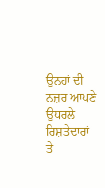ਉਨਹਾਂ ਦੀ ਨਜ਼ਰ ਆਪਣੇ ਉਧਰਲੇ ਰਿਸ਼ਤੇਦਾਰਾਂ ਤੇ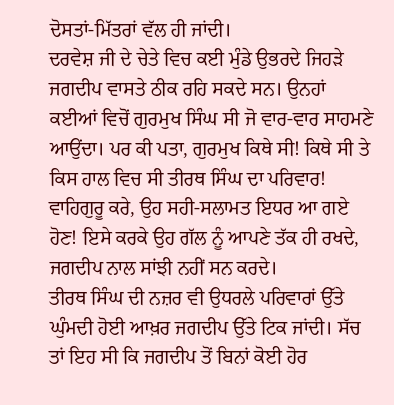ਦੋਸਤਾਂ-ਮਿੱਤਰਾਂ ਵੱਲ ਹੀ ਜਾਂਦੀ।
ਦਰਵੇਸ਼ ਜੀ ਦੇ ਚੇਤੇ ਵਿਚ ਕਈ ਮੁੰਡੇ ਉਭਰਦੇ ਜਿਹੜੇ ਜਗਦੀਪ ਵਾਸਤੇ ਠੀਕ ਰਹਿ ਸਕਦੇ ਸਨ। ਉਨਹਾਂ ਕਈਆਂ ਵਿਚੋਂ ਗੁਰਮੁਖ ਸਿੰਘ ਸੀ ਜੋ ਵਾਰ-ਵਾਰ ਸਾਹਮਣੇ ਆਉਂਦਾ। ਪਰ ਕੀ ਪਤਾ, ਗੁਰਮੁਖ ਕਿਥੇ ਸੀ! ਕਿਥੇ ਸੀ ਤੇ ਕਿਸ ਹਾਲ ਵਿਚ ਸੀ ਤੀਰਥ ਸਿੰਘ ਦਾ ਪਰਿਵਾਰ! ਵਾਹਿਗੁਰੂ ਕਰੇ, ਉਹ ਸਹੀ-ਸਲਾਮਤ ਇਧਰ ਆ ਗਏ ਹੋਣ! ਇਸੇ ਕਰਕੇ ਉਹ ਗੱਲ ਨੂੰ ਆਪਣੇ ਤੱਕ ਹੀ ਰਖਦੇ, ਜਗਦੀਪ ਨਾਲ ਸਾਂਝੀ ਨਹੀਂ ਸਨ ਕਰਦੇ।
ਤੀਰਥ ਸਿੰਘ ਦੀ ਨਜ਼ਰ ਵੀ ਉਧਰਲੇ ਪਰਿਵਾਰਾਂ ਉੱਤੇ ਘੁੰਮਦੀ ਹੋਈ ਆਖ਼ਰ ਜਗਦੀਪ ਉੱਤੇ ਟਿਕ ਜਾਂਦੀ। ਸੱਚ ਤਾਂ ਇਹ ਸੀ ਕਿ ਜਗਦੀਪ ਤੋਂ ਬਿਨਾਂ ਕੋਈ ਹੋਰ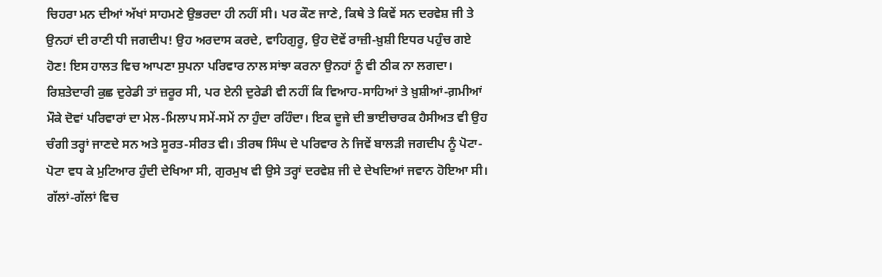ਚਿਹਰਾ ਮਨ ਦੀਆਂ ਅੱਖਾਂ ਸਾਹਮਣੇ ਉਭਰਦਾ ਹੀ ਨਹੀਂ ਸੀ। ਪਰ ਕੌਣ ਜਾਣੇ, ਕਿਥੇ ਤੇ ਕਿਵੇਂ ਸਨ ਦਰਵੇਸ਼ ਜੀ ਤੇ ਉਨਹਾਂ ਦੀ ਰਾਣੀ ਧੀ ਜਗਦੀਪ! ਉਹ ਅਰਦਾਸ ਕਰਦੇ, ਵਾਹਿਗੁਰੂ, ਉਹ ਦੋਵੇਂ ਰਾਜ਼ੀ-ਖ਼ੁਸ਼ੀ ਇਧਰ ਪਹੁੰਚ ਗਏ ਹੋਣ! ਇਸ ਹਾਲਤ ਵਿਚ ਆਪਣਾ ਸੁਪਨਾ ਪਰਿਵਾਰ ਨਾਲ ਸਾਂਝਾ ਕਰਨਾ ਉਨਹਾਂ ਨੂੰ ਵੀ ਠੀਕ ਨਾ ਲਗਦਾ।
ਰਿਸ਼ਤੇਦਾਰੀ ਕੁਛ ਦੁਰੇਡੀ ਤਾਂ ਜ਼ਰੂਰ ਸੀ, ਪਰ ਏਨੀ ਦੁਰੇਡੀ ਵੀ ਨਹੀਂ ਕਿ ਵਿਆਹ-ਸਾਹਿਆਂ ਤੇ ਖ਼ੁਸ਼ੀਆਂ-ਗ਼ਮੀਆਂ ਮੌਕੇ ਦੋਵਾਂ ਪਰਿਵਾਰਾਂ ਦਾ ਮੇਲ-ਮਿਲਾਪ ਸਮੇਂ-ਸਮੇਂ ਨਾ ਹੁੰਦਾ ਰਹਿੰਦਾ। ਇਕ ਦੂਜੇ ਦੀ ਭਾਈਚਾਰਕ ਹੈਸੀਅਤ ਵੀ ਉਹ ਚੰਗੀ ਤਰ੍ਹਾਂ ਜਾਣਦੇ ਸਨ ਅਤੇ ਸੂਰਤ-ਸੀਰਤ ਵੀ। ਤੀਰਥ ਸਿੰਘ ਦੇ ਪਰਿਵਾਰ ਨੇ ਜਿਵੇਂ ਬਾਲੜੀ ਜਗਦੀਪ ਨੂੰ ਪੋਟਾ-ਪੋਟਾ ਵਧ ਕੇ ਮੁਟਿਆਰ ਹੁੰਦੀ ਦੇਖਿਆ ਸੀ, ਗੁਰਮੁਖ ਵੀ ਉਸੇ ਤਰ੍ਹਾਂ ਦਰਵੇਸ਼ ਜੀ ਦੇ ਦੇਖਦਿਆਂ ਜਵਾਨ ਹੋਇਆ ਸੀ।
ਗੱਲਾਂ-ਗੱਲਾਂ ਵਿਚ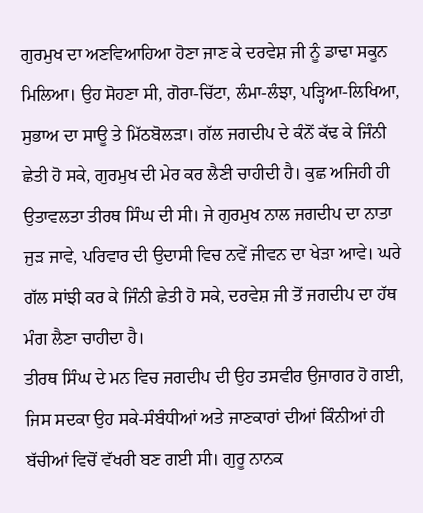ਗੁਰਮੁਖ ਦਾ ਅਣਵਿਆਹਿਆ ਹੋਣਾ ਜਾਣ ਕੇ ਦਰਵੇਸ਼ ਜੀ ਨੂੰ ਡਾਢਾ ਸਕੂਨ ਮਿਲਿਆ। ਉਹ ਸੋਹਣਾ ਸੀ, ਗੋਰਾ-ਚਿੱਟਾ, ਲੰਮਾ-ਲੰਝਾ, ਪੜ੍ਹਿਆ-ਲਿਖਿਆ, ਸੁਭਾਅ ਦਾ ਸਾਊ ਤੇ ਮਿੱਠਬੋਲੜਾ। ਗੱਲ ਜਗਦੀਪ ਦੇ ਕੰਨੋਂ ਕੱਢ ਕੇ ਜਿੰਨੀ ਛੇਤੀ ਹੋ ਸਕੇ, ਗੁਰਮੁਖ ਦੀ ਮੇਰ ਕਰ ਲੈਣੀ ਚਾਹੀਦੀ ਹੈ। ਕੁਛ ਅਜਿਹੀ ਹੀ ਉਤਾਵਲਤਾ ਤੀਰਥ ਸਿੰਘ ਦੀ ਸੀ। ਜੇ ਗੁਰਮੁਖ ਨਾਲ ਜਗਦੀਪ ਦਾ ਨਾਤਾ ਜੁੜ ਜਾਵੇ, ਪਰਿਵਾਰ ਦੀ ਉਦਾਸੀ ਵਿਚ ਨਵੇਂ ਜੀਵਨ ਦਾ ਖੇੜਾ ਆਵੇ। ਘਰੇ ਗੱਲ ਸਾਂਝੀ ਕਰ ਕੇ ਜਿੰਨੀ ਛੇਤੀ ਹੋ ਸਕੇ, ਦਰਵੇਸ਼ ਜੀ ਤੋਂ ਜਗਦੀਪ ਦਾ ਹੱਥ ਮੰਗ ਲੈਣਾ ਚਾਹੀਦਾ ਹੈ।
ਤੀਰਥ ਸਿੰਘ ਦੇ ਮਨ ਵਿਚ ਜਗਦੀਪ ਦੀ ਉਹ ਤਸਵੀਰ ਉਜਾਗਰ ਹੋ ਗਈ, ਜਿਸ ਸਦਕਾ ਉਹ ਸਕੇ-ਸੰਬੰਧੀਆਂ ਅਤੇ ਜਾਣਕਾਰਾਂ ਦੀਆਂ ਕਿੰਨੀਆਂ ਹੀ ਬੱਚੀਆਂ ਵਿਚੋਂ ਵੱਖਰੀ ਬਣ ਗਈ ਸੀ। ਗੁਰੂ ਨਾਨਕ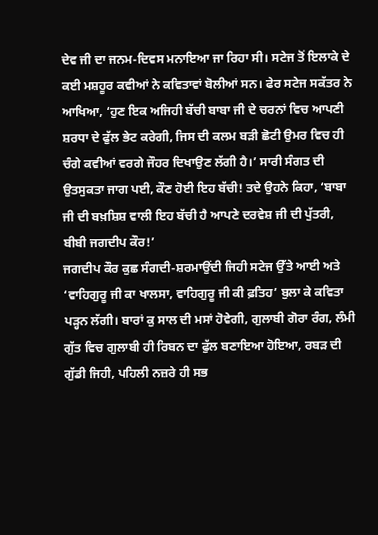ਦੇਵ ਜੀ ਦਾ ਜਨਮ-ਦਿਵਸ ਮਨਾਇਆ ਜਾ ਰਿਹਾ ਸੀ। ਸਟੇਜ ਤੋਂ ਇਲਾਕੇ ਦੇ ਕਈ ਮਸ਼ਹੂਰ ਕਵੀਆਂ ਨੇ ਕਵਿਤਾਵਾਂ ਬੋਲੀਆਂ ਸਨ। ਫੇਰ ਸਟੇਜ ਸਕੱਤਰ ਨੇ ਆਖਿਆ, ‘ਹੁਣ ਇਕ ਅਜਿਹੀ ਬੱਚੀ ਬਾਬਾ ਜੀ ਦੇ ਚਰਨਾਂ ਵਿਚ ਆਪਣੀ ਸ਼ਰਧਾ ਦੇ ਫੁੱਲ ਭੇਟ ਕਰੇਗੀ, ਜਿਸ ਦੀ ਕਲਮ ਬੜੀ ਛੋਟੀ ਉਮਰ ਵਿਚ ਹੀ ਚੰਗੇ ਕਵੀਆਂ ਵਰਗੇ ਜੌਹਰ ਦਿਖਾਉਣ ਲੱਗੀ ਹੈ।’ ਸਾਰੀ ਸੰਗਤ ਦੀ ਉਤਸੁਕਤਾ ਜਾਗ ਪਈ, ਕੌਣ ਹੋਈ ਇਹ ਬੱਚੀ! ਤਦੇ ਉਹਨੇ ਕਿਹਾ, ‘ਬਾਬਾ ਜੀ ਦੀ ਬਖ਼ਸ਼ਿਸ਼ ਵਾਲੀ ਇਹ ਬੱਚੀ ਹੈ ਆਪਣੇ ਦਰਵੇਸ਼ ਜੀ ਦੀ ਪੁੱਤਰੀ, ਬੀਬੀ ਜਗਦੀਪ ਕੌਰ!’
ਜਗਦੀਪ ਕੌਰ ਕੁਛ ਸੰਗਦੀ-ਸ਼ਰਮਾਉਂਦੀ ਜਿਹੀ ਸਟੇਜ ਉੱਤੇ ਆਈ ਅਤੇ ‘ਵਾਹਿਗੁਰੂ ਜੀ ਕਾ ਖਾਲਸਾ, ਵਾਹਿਗੁਰੂ ਜੀ ਕੀ ਫ਼ਤਿਹ’ ਬੁਲਾ ਕੇ ਕਵਿਤਾ ਪੜ੍ਹਨ ਲੱਗੀ। ਬਾਰਾਂ ਕੁ ਸਾਲ ਦੀ ਮਸਾਂ ਹੋਵੇਗੀ, ਗੁਲਾਬੀ ਗੋਰਾ ਰੰਗ, ਲੰਮੀ ਗੁੱਤ ਵਿਚ ਗੁਲਾਬੀ ਹੀ ਰਿਬਨ ਦਾ ਫੁੱਲ ਬਣਾਇਆ ਹੋਇਆ, ਰਬੜ ਦੀ ਗੁੱਡੀ ਜਿਹੀ, ਪਹਿਲੀ ਨਜ਼ਰੇ ਹੀ ਸਭ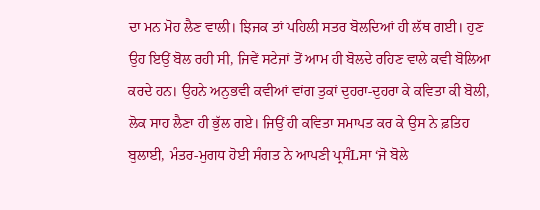ਦਾ ਮਨ ਮੋਹ ਲੈਣ ਵਾਲੀ। ਝਿਜਕ ਤਾਂ ਪਹਿਲੀ ਸਤਰ ਬੋਲਦਿਆਂ ਹੀ ਲੱਥ ਗਈ। ਹੁਣ ਉਹ ਇਉਂ ਬੋਲ ਰਹੀ ਸੀ, ਜਿਵੇਂ ਸਟੇਜਾਂ ਤੋਂ ਆਮ ਹੀ ਬੋਲਦੇ ਰਹਿਣ ਵਾਲੇ ਕਵੀ ਬੋਲਿਆ ਕਰਦੇ ਹਨ। ਉਹਨੇ ਅਨੁਭਵੀ ਕਵੀਆਂ ਵਾਂਗ ਤੁਕਾਂ ਦੁਹਰਾ-ਦੁਹਰਾ ਕੇ ਕਵਿਤਾ ਕੀ ਬੋਲੀ, ਲੋਕ ਸਾਹ ਲੈਣਾ ਹੀ ਭੁੱਲ ਗਏ। ਜਿਉਂ ਹੀ ਕਵਿਤਾ ਸਮਾਪਤ ਕਰ ਕੇ ਉਸ ਨੇ ਫ਼ਤਿਹ ਬੁਲਾਈ, ਮੰਤਰ-ਮੁਗਧ ਹੋਈ ਸੰਗਤ ਨੇ ਆਪਣੀ ਪ੍ਰਸੰLਸਾ ‘ਜੋ ਬੋਲੇ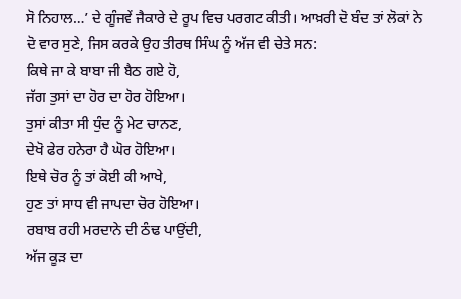ਸੋ ਨਿਹਾਲ…’ ਦੇ ਗੂੰਜਵੇਂ ਜੈਕਾਰੇ ਦੇ ਰੂਪ ਵਿਚ ਪਰਗਟ ਕੀਤੀ। ਆਖ਼ਰੀ ਦੋ ਬੰਦ ਤਾਂ ਲੋਕਾਂ ਨੇ ਦੋ ਵਾਰ ਸੁਣੇ, ਜਿਸ ਕਰਕੇ ਉਹ ਤੀਰਥ ਸਿੰਘ ਨੂੰ ਅੱਜ ਵੀ ਚੇਤੇ ਸਨ:
ਕਿਥੇ ਜਾ ਕੇ ਬਾਬਾ ਜੀ ਬੈਠ ਗਏ ਹੋ,
ਜੱਗ ਤੁਸਾਂ ਦਾ ਹੋਰ ਦਾ ਹੋਰ ਹੋਇਆ।
ਤੁਸਾਂ ਕੀਤਾ ਸੀ ਧੁੰਦ ਨੂੰ ਮੇਟ ਚਾਨਣ,
ਦੇਖੋ ਫੇਰ ਹਨੇਰਾ ਹੈ ਘੋਰ ਹੋਇਆ।
ਇਥੇ ਚੋਰ ਨੂੰ ਤਾਂ ਕੋਈ ਕੀ ਆਖੇ,
ਹੁਣ ਤਾਂ ਸਾਧ ਵੀ ਜਾਪਦਾ ਚੋਰ ਹੋਇਆ।
ਰਬਾਬ ਰਹੀ ਮਰਦਾਨੇ ਦੀ ਠੰਢ ਪਾਉਂਦੀ,
ਅੱਜ ਕੂੜ ਦਾ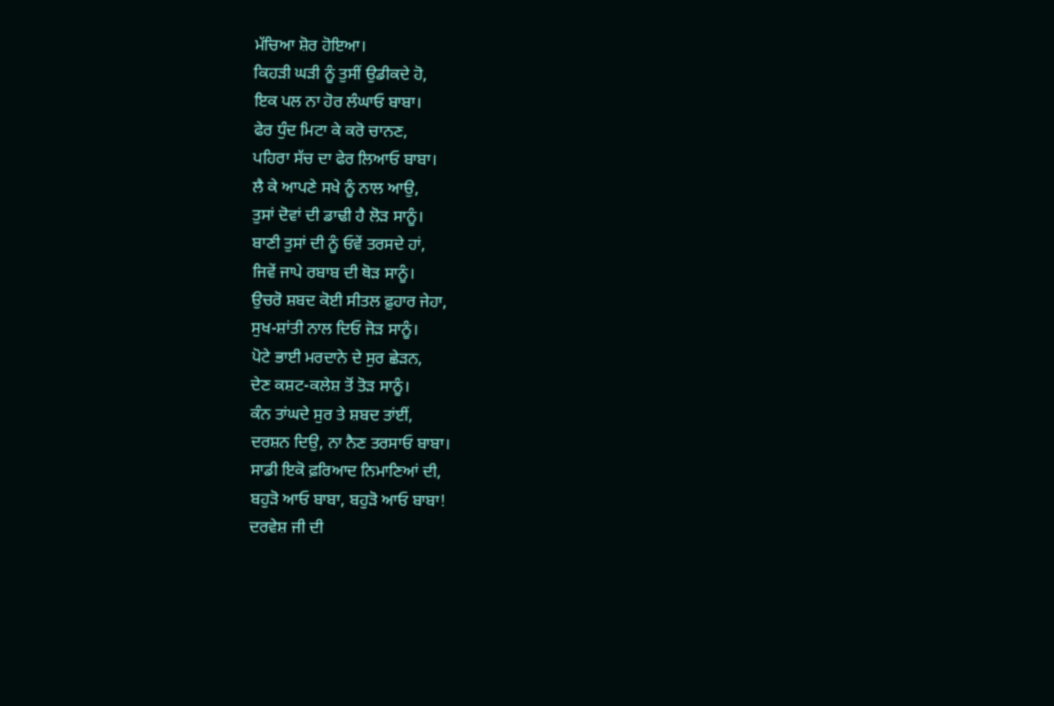ਮੱਚਿਆ ਸ਼ੋਰ ਹੋਇਆ।
ਕਿਹੜੀ ਘੜੀ ਨੂੰ ਤੁਸੀਂ ਉਡੀਕਦੇ ਹੋ,
ਇਕ ਪਲ ਨਾ ਹੋਰ ਲੰਘਾਓ ਬਾਬਾ।
ਫੇਰ ਧੁੰਦ ਮਿਟਾ ਕੇ ਕਰੋ ਚਾਨਣ,
ਪਹਿਰਾ ਸੱਚ ਦਾ ਫੇਰ ਲਿਆਓ ਬਾਬਾ।
ਲੈ ਕੇ ਆਪਣੇ ਸਖੇ ਨੂੰ ਨਾਲ ਆਉ,
ਤੁਸਾਂ ਦੋਵਾਂ ਦੀ ਡਾਢੀ ਹੈ ਲੋੜ ਸਾਨੂੰ।
ਬਾਣੀ ਤੁਸਾਂ ਦੀ ਨੂੰ ਓਵੇਂ ਤਰਸਦੇ ਹਾਂ,
ਜਿਵੇਂ ਜਾਪੇ ਰਬਾਬ ਦੀ ਥੋੜ ਸਾਨੂੰ।
ਉਚਰੋ ਸ਼ਬਦ ਕੋਈ ਸੀਤਲ ਫ਼ੁਹਾਰ ਜੇਹਾ,
ਸੁਖ-ਸ਼ਾਂਤੀ ਨਾਲ ਦਿਓ ਜੋੜ ਸਾਨੂੰ।
ਪੋਟੇ ਭਾਈ ਮਰਦਾਨੇ ਦੇ ਸੁਰ ਛੇੜਨ,
ਦੇਣ ਕਸ਼ਟ-ਕਲੇਸ਼ ਤੋਂ ਤੋੜ ਸਾਨੂੰ।
ਕੰਨ ਤਾਂਘਦੇ ਸੁਰ ਤੇ ਸ਼ਬਦ ਤਾਂਈਂ,
ਦਰਸ਼ਨ ਦਿਉ, ਨਾ ਨੈਣ ਤਰਸਾਓ ਬਾਬਾ।
ਸਾਡੀ ਇਕੋ ਫ਼ਰਿਆਦ ਨਿਮਾਣਿਆਂ ਦੀ,
ਬਹੁੜੋ ਆਓ ਬਾਬਾ, ਬਹੁੜੋ ਆਓ ਬਾਬਾ!
ਦਰਵੇਸ਼ ਜੀ ਦੀ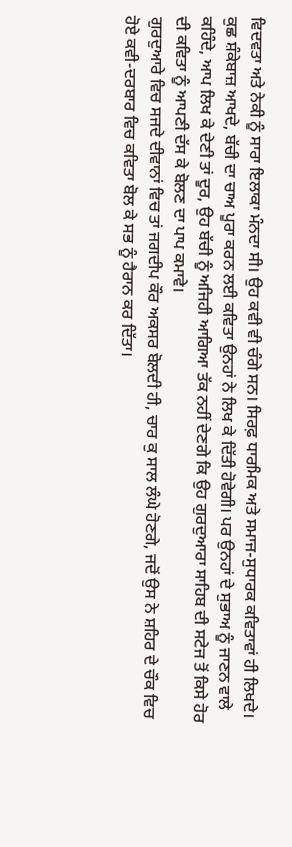ਵਿਦਵਤਾ ਅਤੇ ਨੇਕੀ ਨੂੰ ਸਾਰਾ ਇਲਾਕਾ ਮੰਨਦਾ ਸੀ। ਉਹ ਕਵੀ ਵੀ ਚੰਗੇ ਸਨ। ਸਿਰਫ਼ ਧਾਰਮਿਕ ਅਤੇ ਸਮਾਜ-ਸੁਧਾਰਕ ਕਵਿਤਾਵਾਂ ਹੀ ਲਿਖਦੇ। ਕੁਛ ਸ਼ੰਕੇਬਾਜ਼ ਆਖਦੇ, ਬੱਚੀ ਦਾ ਚਾਅ ਪੂਰਾ ਕਰਨ ਲਈ ਕਵਿਤਾ ਉਨਹਾਂ ਨੇ ਲਿਖ ਕੇ ਦਿੱਤੀ ਹੋਵੇਗੀ। ਪਰ ਉਨਹਾਂ ਦੇ ਸੁਭਾਅ ਨੂੰ ਜਾਣਨ ਵਾਲੇ ਕਹਿੰਦੇ, ਆਪ ਲਿਖ ਕੇ ਦੇਣੀ ਤਾਂ ਦੂਰ, ਉਹ ਬੱਚੀ ਨੂੰ ਅਜਿਹੀ ਆਗਿਆ ਤੱਕ ਨਹੀਂ ਦੇਣਗੇ ਕਿ ਉਹ ਗੁਰਦੁਆਰਾ ਸਾਹਿਬ ਦੀ ਸਟੇਜ ਤੋਂ ਕਿਸੇ ਹੋਰ ਦੀ ਕਵਿਤਾ ਨੂੰ ਆਪਣੀ ਦੱਸ ਕੇ ਬੋਲਣ ਦਾ ਪਾਪ ਕਮਾਵੇ।
ਗੁਰਦੁਆਰੇ ਵਿਚ ਸਜਦੇ ਦੀਵਾਨਾਂ ਵਿਚ ਤਾਂ ਜਗਦੀਪ ਕੌਰ ਅਕਸਰ ਬੋਲਦੀ ਹੀ, ਚਾਰ ਕੁ ਸਾਲ ਲੰਘੇ ਹੋਣਗੇ, ਜਦੋਂ ਉਸ ਨੇ ਸ਼ਹਿਰ ਦੇ ਚੌਕ ਵਿਚ ਹੋਏ ਕਵੀ-ਦਰਬਾਰ ਵਿਚ ਕਵਿਤਾ ਬੋਲ ਕੇ ਸਭ ਨੂੰ ਹੈਰਾਨ ਕਰ ਦਿੱਤਾ।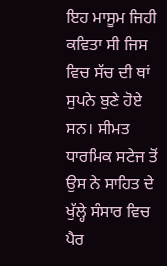ਇਹ ਮਾਸੂਮ ਜਿਹੀ ਕਵਿਤਾ ਸੀ ਜਿਸ ਵਿਚ ਸੱਚ ਦੀ ਥਾਂ ਸੁਪਨੇ ਬੁਣੇ ਹੋਏ ਸਨ। ਸੀਮਤ ਧਾਰਮਿਕ ਸਟੇਜ ਤੋਂ ਉਸ ਨੇ ਸਾਹਿਤ ਦੇ ਖੁੱਲ੍ਹੇ ਸੰਸਾਰ ਵਿਚ ਪੈਰ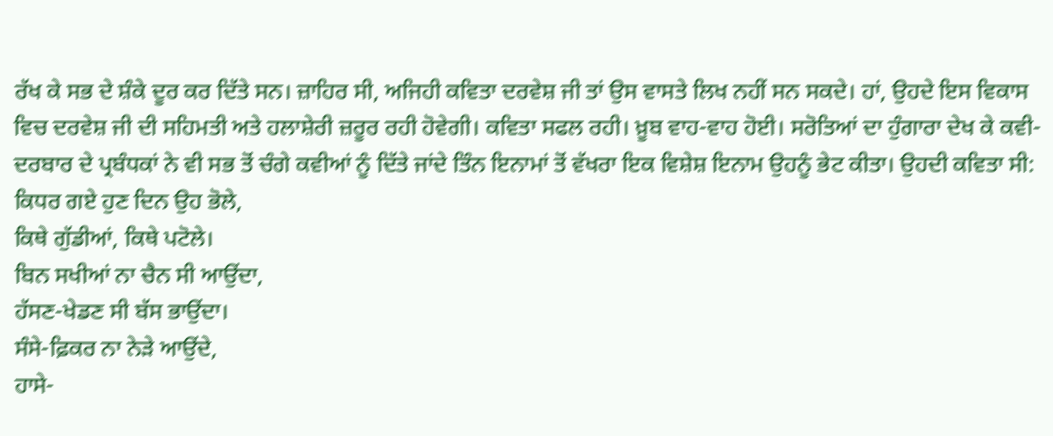ਰੱਖ ਕੇ ਸਭ ਦੇ ਸ਼ੰਕੇ ਦੂਰ ਕਰ ਦਿੱਤੇ ਸਨ। ਜ਼ਾਹਿਰ ਸੀ, ਅਜਿਹੀ ਕਵਿਤਾ ਦਰਵੇਸ਼ ਜੀ ਤਾਂ ਉਸ ਵਾਸਤੇ ਲਿਖ ਨਹੀਂ ਸਨ ਸਕਦੇ। ਹਾਂ, ਉਹਦੇ ਇਸ ਵਿਕਾਸ ਵਿਚ ਦਰਵੇਸ਼ ਜੀ ਦੀ ਸਹਿਮਤੀ ਅਤੇ ਹਲਾਸ਼ੇਰੀ ਜ਼ਰੂਰ ਰਹੀ ਹੋਵੇਗੀ। ਕਵਿਤਾ ਸਫਲ ਰਹੀ। ਖ਼ੂਬ ਵਾਹ-ਵਾਹ ਹੋਈ। ਸਰੋਤਿਆਂ ਦਾ ਹੁੰਗਾਰਾ ਦੇਖ ਕੇ ਕਵੀ-ਦਰਬਾਰ ਦੇ ਪ੍ਰਬੰਧਕਾਂ ਨੇ ਵੀ ਸਭ ਤੋਂ ਚੰਗੇ ਕਵੀਆਂ ਨੂੰ ਦਿੱਤੇ ਜਾਂਦੇ ਤਿੰਨ ਇਨਾਮਾਂ ਤੋਂ ਵੱਖਰਾ ਇਕ ਵਿਸ਼ੇਸ਼ ਇਨਾਮ ਉਹਨੂੰ ਭੇਟ ਕੀਤਾ। ਉਹਦੀ ਕਵਿਤਾ ਸੀ:
ਕਿਧਰ ਗਏ ਹੁਣ ਦਿਨ ਉਹ ਭੋਲੇ,
ਕਿਥੇ ਗੁੱਡੀਆਂ, ਕਿਥੇ ਪਟੋਲੇ।
ਬਿਨ ਸਖੀਆਂ ਨਾ ਚੈਨ ਸੀ ਆਉਂਦਾ,
ਹੱਸਣ-ਖੇਡਣ ਸੀ ਬੱਸ ਭਾਉਂਦਾ।
ਸੰਸੇ-ਫ਼ਿਕਰ ਨਾ ਨੇੜੇ ਆਉਂਦੇ,
ਹਾਸੇ-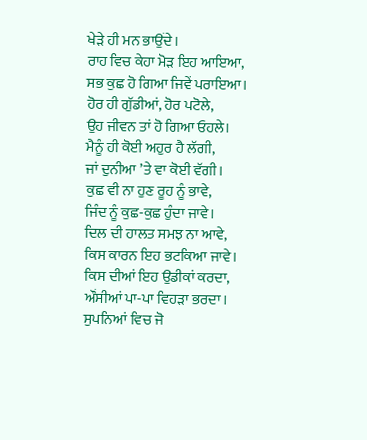ਖੇੜੇ ਹੀ ਮਨ ਭਾਉਂਦੇ।
ਰਾਹ ਵਿਚ ਕੇਹਾ ਮੋੜ ਇਹ ਆਇਆ,
ਸਭ ਕੁਛ ਹੋ ਗਿਆ ਜਿਵੇਂ ਪਰਾਇਆ।
ਹੋਰ ਹੀ ਗੁੱਡੀਆਂ, ਹੋਰ ਪਟੋਲੇ,
ਉਹ ਜੀਵਨ ਤਾਂ ਹੋ ਗਿਆ ਓਹਲੇ।
ਮੈਨੂੰ ਹੀ ਕੋਈ ਅਹੁਰ ਹੈ ਲੱਗੀ,
ਜਾਂ ਦੁਨੀਆ ’ਤੇ ਵਾ ਕੋਈ ਵੱਗੀ।
ਕੁਛ ਵੀ ਨਾ ਹੁਣ ਰੂਹ ਨੂੰ ਭਾਵੇ,
ਜਿੰਦ ਨੂੰ ਕੁਛ-ਕੁਛ ਹੁੰਦਾ ਜਾਵੇ।
ਦਿਲ ਦੀ ਹਾਲਤ ਸਮਝ ਨਾ ਆਵੇ,
ਕਿਸ ਕਾਰਨ ਇਹ ਭਟਕਿਆ ਜਾਵੇ।
ਕਿਸ ਦੀਆਂ ਇਹ ਉਡੀਕਾਂ ਕਰਦਾ,
ਔਂਸੀਆਂ ਪਾ-ਪਾ ਵਿਹੜਾ ਭਰਦਾ।
ਸੁਪਨਿਆਂ ਵਿਚ ਜੋ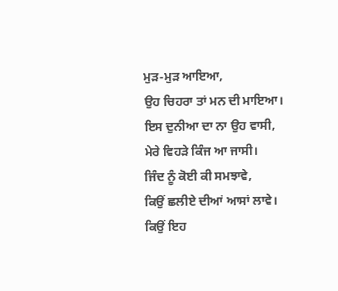ਮੁੜ-ਮੁੜ ਆਇਆ,
ਉਹ ਚਿਹਰਾ ਤਾਂ ਮਨ ਦੀ ਮਾਇਆ।
ਇਸ ਦੁਨੀਆ ਦਾ ਨਾ ਉਹ ਵਾਸੀ,
ਮੇਰੇ ਵਿਹੜੇ ਕਿੰਜ ਆ ਜਾਸੀ।
ਜਿੰਦ ਨੂੰ ਕੋਈ ਕੀ ਸਮਝਾਵੇ,
ਕਿਉਂ ਛਲੀਏ ਦੀਆਂ ਆਸਾਂ ਲਾਵੇ।
ਕਿਉਂ ਇਹ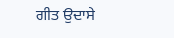ਗੀਤ ਉਦਾਸੇ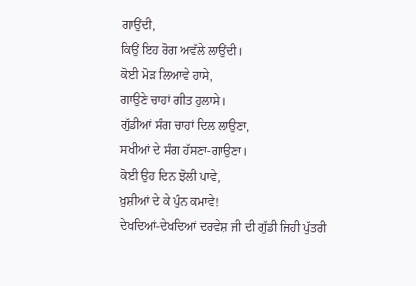ਗਾਉਂਦੀ,
ਕਿਉਂ ਇਹ ਰੋਗ ਅਵੱਲੇ ਲਾਉਂਦੀ।
ਕੋਈ ਮੋੜ ਲਿਆਵੇ ਹਾਸੇ,
ਗਾਉਣੇ ਚਾਹਾਂ ਗੀਤ ਹੁਲਾਸੇ।
ਗੁੱਡੀਆਂ ਸੰਗ ਚਾਹਾਂ ਦਿਲ ਲਾਉਣਾ,
ਸਖੀਆਂ ਦੇ ਸੰਗ ਹੱਸਣਾ-ਗਾਉਣਾ।
ਕੋਈ ਉਹ ਦਿਨ ਝੋਲੀ ਪਾਵੇ,
ਖ਼ੁਸ਼ੀਆਂ ਦੇ ਕੇ ਪੁੰਨ ਕਮਾਵੇ!
ਦੇਖਦਿਆਂ-ਦੇਖਦਿਆਂ ਦਰਵੇਸ਼ ਜੀ ਦੀ ਗੁੱਡੀ ਜਿਹੀ ਪੁੱਤਰੀ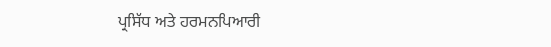ਪ੍ਰਸਿੱਧ ਅਤੇ ਹਰਮਨਪਿਆਰੀ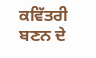ਕਵਿੱਤਰੀ ਬਣਨ ਦੇ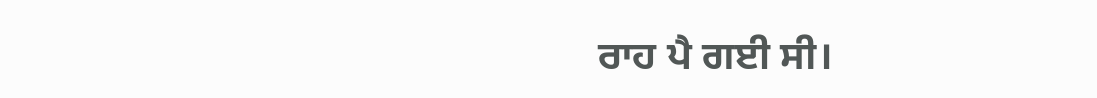ਰਾਹ ਪੈ ਗਈ ਸੀ।